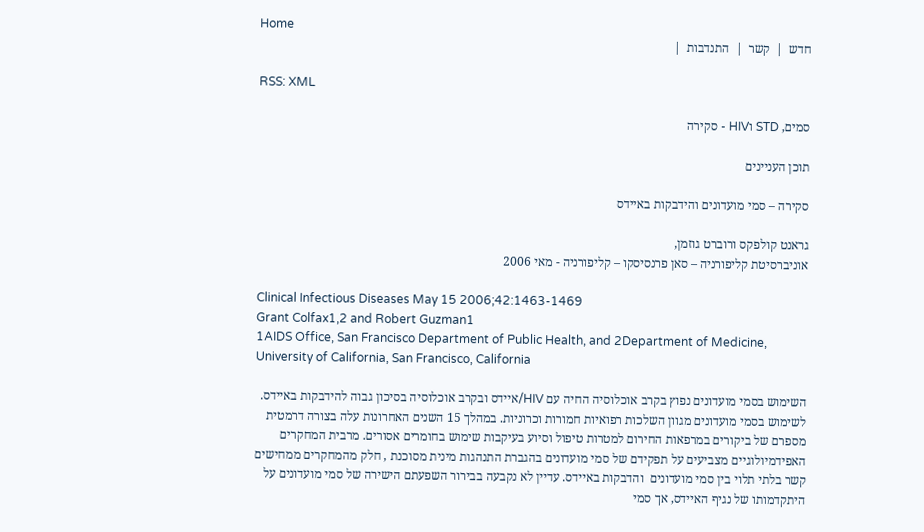Home
חדש  |  קשר  |  התנדבות  |

RSS: XML

סמים, STD וHIV - סקירה

תוכן העניינים

סקירה – סמי מועדונים והידבקות באיידס

גראנט קולפקס ורוברט גוזמן,
אוניברסיטת קליפורניה – סאן פרנסיסקו – קליפורניה - מאי 2006

Clinical Infectious Diseases May 15 2006;42:1463-1469
Grant Colfax1,2 and Robert Guzman1
1AIDS Office, San Francisco Department of Public Health, and 2Department of Medicine, University of California, San Francisco, California

השימוש בסמי מועדונים נפוץ בקרב אוכלוסיה החיה עם HIV/איידס ובקרב אוכלוסיה בסיכון גבוה להידבקות באיידס. לשימוש בסמי מועדונים מגוון השלכות רפואיות חמורות וכרוניות. במהלך 15 השנים האחרונות עלה בצורה דרמטית מספרם של ביקורים במרפאות החירום למטרות טיפול וסיוע בעיקבות שימוש בחומרים אסורים. מרבית המחקרים האפידמיולוגיים מצביעים על תפקידם של סמי מועדונים בהגברת התנהגות מינית מסוכנת , חלק מהמחקרים ממחישים קשר בלתי תלוי בין סמי מועדונים  והדבקות באיידס. עדיין לא נקבעה בבירור השפעתם הישירה של סמי מועדונים על היתקדמותו של נגיף האיידס, אך סמי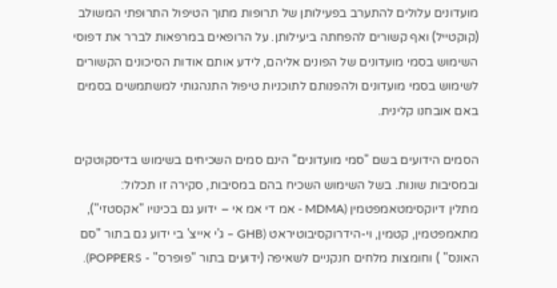מועדונים עלולים להתערב בפעילותן של תרופות מתוך הטיפול התרופתי המשולב  (קוקטייל) ואף קשורים להפחתה ביעילותן. על הרופאים במרפאות לברר את דפוסי השימוש בסמי מועדונים של הפונים אליהם, לידע אותם אודות הסיכונים הקשורים לשימוש בסמי מועדונים ולהפנותם לתוכניות טיפול התנהגותי למשתמשים בסמים באם אובחנו קלינית.

הסמים הידועים בשם "סמי מועדונים" הינם סמים השכיחים בשימוש בדיסקוטקים ובמסיבות שונות. בשל השימוש השכיח בהם במסיבות, סקירה זו תכלול:
מתלין דיוקסימטאמפטמין (MDMA - אמ די אמ אי – ידוע גם בכינויו "אקסטזי"), מתאמפטמין, קטמין, וי-הידרוקסיבוטיראט (GHB – ג'י אייצ' בי ידוע גם בתור "סם האונס" ) וחומצות מלחים חנקניים לשאיפה (ידועים בתור "פופרס" - POPPERS).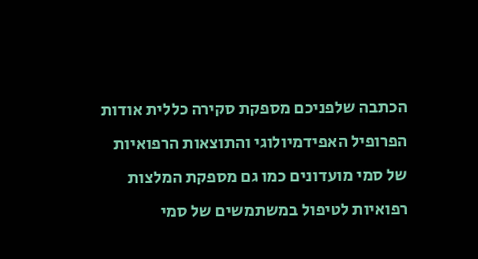הכתבה שלפניכם מספקת סקירה כללית אודות הפרופיל האפידמיולוגי והתוצאות הרפואיות של סמי מועדונים כמו גם מספקת המלצות רפואיות לטיפול במשתמשים של סמי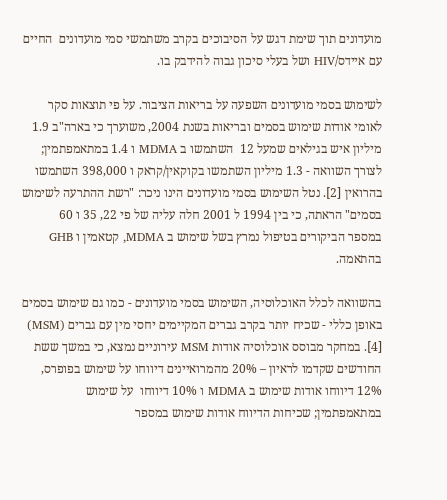מועדונים תוך שימת דגש על הסיבוכים בקרב משתמשי סמי מועדונים  החיים עם איידס/HIV ושל בעלי סיכון גבוה להידבק בו.

לשימוש בסמי מועדונים השפעה על בריאות הציבור. על פי תוצאות סקר לאומי אודות שימוש בסמים ובריאות בשנת 2004, משוערך כי בארה"ב 1.9 מיליון איש בגילאים שמעל 12  השתמשו ב MDMA ו 1.4 במתאמפתמין; לצורך השוואה - 1.3 מיליון השתמשו בקוקאין/קראק ו 398,000 השתמשו בהרואין [2]. נטל השימוש בסמי מועדונים הינו ניכר: "רשת ההתרעה לשימוש בסמים" הראתה, כי בין 1994 ל 2001 חלה עליה של פי 22, 35 ו 60  במספר הביקורים בטיפול נמרץ בשל שימוש ב MDMA, קטאמין ו GHB בהתאמה.

בהשוואה לכלל האוכלוסיה, השימוש בסמי מועדונים - כמו גם שימוש בסמים באופן כללי - שכיח יותר בקרב גברים המקיימים יחסי מין עם גברים (MSM) [4]. במחקר מבוסס אוכלוסיה אודות MSM עירוניים נמצא, כי במשך ששת החודשים שקדמו לראיון – 20% מהמרואיינים דיווחו על שימוש בפופרס, 12% דיווחו אודות שימוש ב MDMA ו 10% דיווחו  על שימוש במתאמפתמין; שכיחות הדיווח אודות שימוש במספר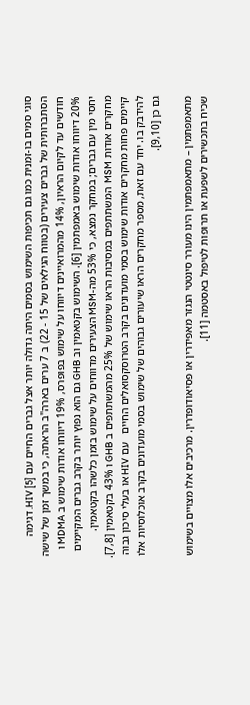סוגי סמים בו-זמנית כמו גם תכיפות השימוש בסמים היתה גדולה יותר אצל גברים החיים עם HIV [5]. דגימה הסתברותית של גברים צעירים (בטווח הגילאים של 15 - 22) ב 7 ערים בארה"ב הראתה, כי במשך זמן של שישה חודשים עד לקיום הראיון, 14% מהמרואיינים דיווחו על שימוש בפופרס, 19% דיווחו אודות שימוש ב MDMA ו 20% דיווחו אודות שימוש באמפתמין [6]. השימוש בקטאמין וב GHB גם הוא נפוץ יותר בקרב גברים המקיימים יחסי מין עם גברים; במחקר נמצא, כי 53% מה-MSM הצעירים מדווחים על שימוש בזמן כלשהו בקטאמין. מחקרים אודות MSM  המשתתפים במסיבות הראו שימוש של 25% מהמשתתפים ב GHB ו 43% בקטאמין [7,8]. קיימים פחות מחקרים אודות שימוש בסמי מועדונים בקרב הטרוסקסואלים החיים   עם HIV או בעלי סיכון גבוה להידבק בו. יחד עם זאת, מספר מחקרים הראו שיעורים גבוהים של שימוש בסמי מועדונים בקרב אוכלוסיות אלו גם כן [9,10].

מתאמפתמין – מתאמפתמין הינו מעורר סינטטי הנגזר מאפידרין או פסיאודופדרין. מרכיבים אלו מצויים בשימוש שכיח בתכשירים לשפעת או תרופות לטיפול באסטמה [11].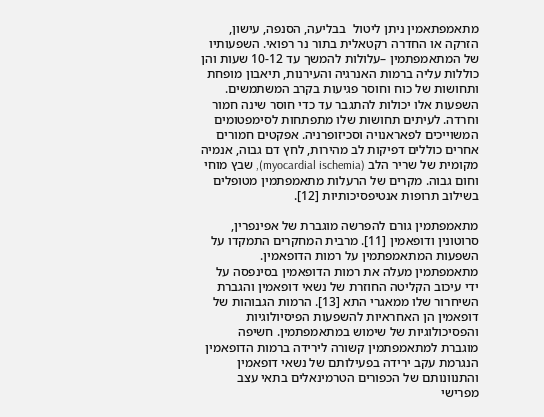מתאמפתאמין ניתן ליטול  בבליעה, הסנפה, עישון, הזרקה או החדרה רקטאלית בתור נר רפואי. השפעותיו של המתאמפתמין –עלולות להמשך עד 10-12 שעות והן כוללות עליה ברמות האנרגיה והעירנות, תיאבון מופחת  ותחושות של כוח וחוסר פגיעות בקרב המשתמשים. השפעות אלו יכולות להתגבר עד כדי חוסר שינה חמור וחרדה. לעיתים תחושות שלו מתפתחות לסימפטומים המשוייכים לפאראנויה וסכיזופרניה. אפקטים חמורים אחרים כוללים דפיקות לב מהירות, לחץ דם גבוה, אנמיה מקומית של שריר הלב (myocardial ischemia), שבץ מוחי וחום גבוה. מקרים של הרעלות מתאמפתמין מטופלים בשילוב תרופות אנטיפסיכותיות [12].

מתאמפתמין גורם להפרשה מוגברת של אפינפרין, סרוטונין ודופאמין [11]. מרבית המחקרים התמקדו על השפעות המתאמפתמין על רמות הדופאמין. מתאמפתמין מעלה את רמות הדופאמין בסינפסה על ידי עיכוב הקליטה החוזרת של נשאי דופאמין והגברת השיחרור שלו ממאגרי התא [13]. הרמות הגבוהות של דופאמין הן האחראיות להשפעות הפיסיולוגיות והפסיכולוגיות של שימוש במתאמפתמין. חשיפה מוגברת למתאמפתמין קשורה לירידה ברמות הדופאמין הנגרמת עקב ירידה בפעילותם של נשאי דופאמין והתנוונותם של הכפורים הטרמינאלים בתאי עצב מפרישי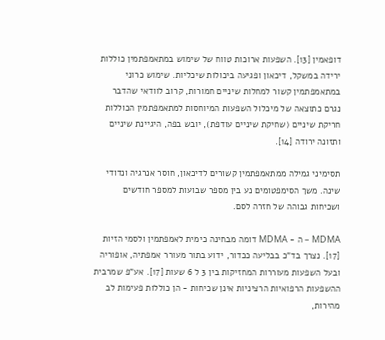דופאמין [13]. השפעות ארוכות טווח של שימוש במתאמפתמין כוללות ירידה במשקל, דיכאון ופגיעה ביכולות שיכליות. שימוש כרוני במתאמפתמין קשור למחלות שיניים חמורות, קרוב לוודאי שהדבר נגרם כתוצאה של מיכלול השפעות המיוחסות למתאמפתמין הכוללות חריקת שיניים (שחיקת שיניים עודפת), יובש בפה, היגיינת שיניים ותזונה ירודה [14].

תסימיני גמילה ממתאמפתמין קשורים לדיכאון, חוסר אנרגיה ונדודי שינה. משך הסימפטומים נע בין מספר שבועות למספר חודשים ושכיחות גבוהה של חזרה לסם.

MDMA – ה - MDMA דומה מבחינה כימית לאמפתמין ולסמי הזיות [17]. נצרך בד"כ בבליעה ככדור, ידוע בתור מעורר אמפתיה, אופוריה ובעל השפעות מעוררות המחזיקות בין 3 ל 6 שעות [17]. אע"פ שמרבית ההשפעות הרפואיות הרציניות אינן שכיחות - הן כוללות פעימות לב מהירות,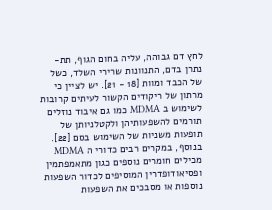לחץ דם גבוהה, עליה בחום הגוף, תת-נתרן בדם, התנוונות שרירי השלד, כשל של הכבד ומוות [18 - 21]. יש לציין כי מרתון של ריקודים הקשור לעיתים קרובות לשימוש ב MDMA כמו גם איבוד נוזלים תורמים להשפעותיהן ולקטלניותן של תופעות משניות של השימוש בסם [22]. בנוסף, במקרים רבים כדורי ה MDMA מכילים חומרים נוספים כגון מתאמפתמין ופסיאודופדרין המוסיפים לכדור השפעות נוספות או מסבכים את השפעות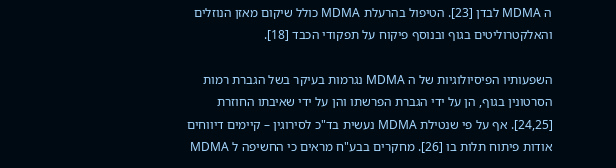ה MDMA לבדן [23]. הטיפול בהרעלת MDMA כולל שיקום מאזן הנוזלים והאלקטרוליטים בגוף ובנוסף פיקוח על תפקודי הכבד [18].

השפעותיו הפיסיולוגיות של ה MDMA נגרמות בעיקר בשל הגברת רמות הסרטונין בגוף, הן על ידי הגברת הפרשתו והן על ידי שאיבתו החוזרת [24,25]. אף על פי שנטילת MDMA נעשית בד"כ לסירוגין – קיימים דיווחים אודות פיתוח תלות בו [26]. מחקרים בבע"ח מראים כי החשיפה ל MDMA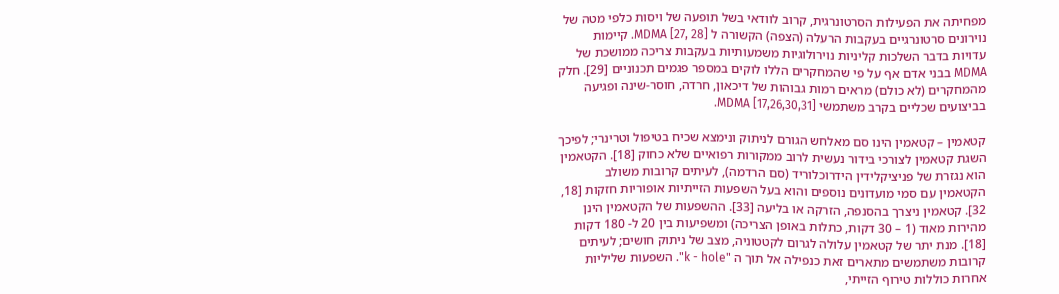מפחיתה את הפעילות הסרטונרגית, קרוב לוודאי בשל תופעה של ויסות כלפי מטה של נוירונים סרטונרגיים בעקבות הרעלה (הצפה) הקשורה ל MDMA [27, 28]. קיימות עדויות בדבר השלכות קליניות נוירולוגיות משמעותיות בעקבות צריכה ממושכת של MDMA בבני אדם אף על פי שהמחקרים הללו לוקים במספר פגמים תכנוניים [29]. חלק מהמחקרים (לא כולם) מראים רמות גבוהות של דיכאון, חרדה, חוסר-שינה ופגיעה בביצועים שכליים בקרב משתמשי MDMA [17,26,30,31].

קטאמין – קטאמין הינו סם מאלחש הגורם לניתוק ונימצא שכיח בטיפול וטרינרי; לפיכך השגת קטאמין לצורכי בידור נעשית לרוב ממקורות רפואיים שלא כחוק [18]. הקטאמין הוא נגזרת של פניציקלידין הידרוכלוריד (סם הרדמה), לעיתים קרובות משולב הקטאמין עם סמי מועדונים נוספים והוא בעל השפעות הזייתיות אופוריות חזקות [18, 32]. קטאמין ניצרך בהסנפה, הזרקה או בליעה [33]. ההשפעות של הקטאמין הינן מהירות מאוד (1 – 30 דקות, כתלות באופן הצריכה) ומשפיעות בין 20 ל- 180 דקות [18]. מנת יתר של קטאמין עלולה לגרום לקטטוניה, מצב של ניתוק חושים; לעיתים קרובות משתמשים מתארים זאת כנפילה אל תוך ה "k - hole". השפעות שליליות אחרות כוללות טירוף הזייתי,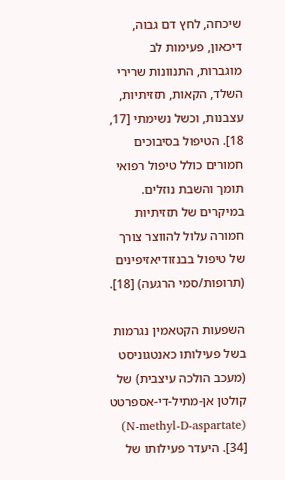שיכחה, לחץ דם גבוה, דיכאון, פעימות לב מוגברות, התנוונות שרירי השלד, הקאות, תזזיתיות, עצבנות, וכשל נשימתי [17, 18]. הטיפול בסיבוכים חמורים כולל טיפול רפואי תומך והשבת נוזלים. במיקרים של תזזיתיות חמורה עלול להווצר צורך של טיפול בבנזודיאזיפינים (תרופות/סמי הרגעה) [18].

השפעות הקטאמין נגרמות בשל פעילותו כאנטגוניסט (מעכב הולכה עיצבית) של קולטן אן-מתיל-די-אספרטט (N-methyl-D-aspartate) [34]. היעדר פעילותו של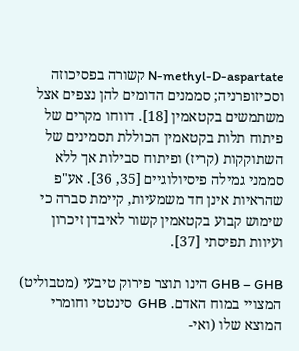N-methyl-D-aspartate קשורה בפסיכוזה וסכיזופרניה; סממנים הדומים להן נצפים אצל משתמשים בקטאמין [18]. דווחו מקרים של פיתוח תלות בקטאמין הכוללת תסמינים של השתוקקות (קריז) ופיתוח סבילות אך ללא סממני גמילה פיסיולוגיים [35, 36]. אע"פ שהראיות אינן חד משמעיות, קיימת סברה כי שימוש קבוע בקטאמין קשור לאיבדן זיכרון ועיוות תפיסתי [37].

GHB – GHB הינו תוצר פירוק טיבעי (מטבוליט) המצויי במוח האדם. GHB  סינטטי וחומרי המוצא שלו (ואי-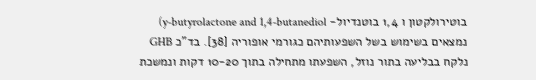בוטירולקטון ו 1,4 בוטנדיול- y-butyrolactone and 1,4-butanediol) נמצאים בשימוש בשל השפעותיהם כגורמי אופוריה [38]. בד"כ GHB נלקח בבליעה בתור נוזל, השפעתו מתחילה בתוך 10-20 דקות ונמשכת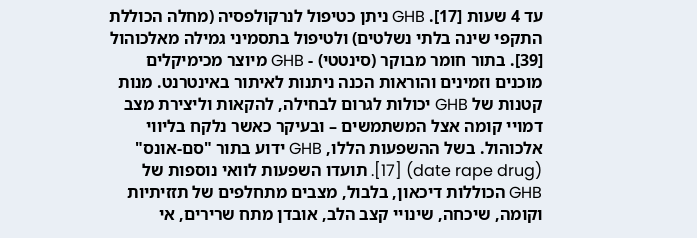עד 4 שעות [17]. GHB ניתן כטיפול לנרקולפסיה (מחלה הכוללת התקפי שינה בלתי נשלטים) ולטיפול בתסמיני גמילה מאלכוהול [39]. בתור חומר מבוקר (סינטטי) - GHB מיוצר מכימיקלים מוכנים וזמינים והוראות הכנה ניתנות לאיתור באינטרנט. מנות קטנות של GHB יכולות לגרום לבחילה, להקאות וליצירת מצב דמויי קומה אצל המשתמשים – ובעיקר כאשר נלקח בליווי אלכוהול. בשל ההשפעות הללו, GHB ידוע בתור "סם-אונס" (date rape drug) [17]. תועדו השפעות לוואי נוספות של GHB הכוללות דיכאון, בלבול, מצבים מתחלפים של תזזיתיות וקומה, שיכחה, שינויי קצב הלב, אובדן מתח שרירים, אי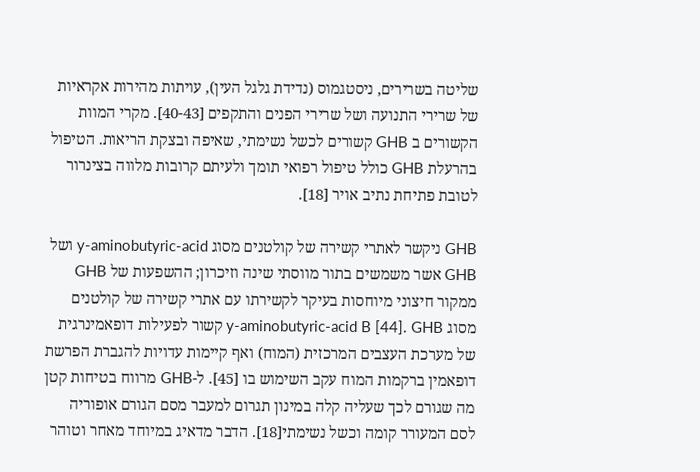שליטה בשרירים, ניסטגמוס (נדידת גלגל העין), עויתות מהירות אקראיות של שרירי התנועה ושל שרירי הפנים והתקפים [40-43]. מקרי המוות הקשורים ב GHB קשורים לכשל נשימתי, שאיפה ובצקת הריאות. הטיפול בהרעלת GHB כולל טיפול רפואי תומך ולעיתם קרובות מלווה בצינרור לטובת פתיחת נתיב אויר [18].

GHB ניקשר לאתרי קשירה של קולטנים מסוג y-aminobutyric-acid ושל GHB אשר משמשים בתור מווסתי שינה וזיכרון; ההשפעות של GHB ממקור חיצוני מיוחסות בעיקר לקשירתו עם אתרי קשירה של קולטנים מסוג y-aminobutyric-acid B [44]. GHB קשור לפעילות דופאמינרגית של מערכת העצבים המרכזית (המוח) ואף קיימות עדויות להגברת הפרשת דופאמין ברקמות המוח עקב השימוש בו [45]. ל-GHB מרווח בטיחות קטן מה שגורם לכך שעליה קלה במינון תגרום למעבר מסם הגורם אופוריה לסם המעורר קומה וכשל נשימתי[18]. הדבר מדאיג במיוחד מאחר וטוהר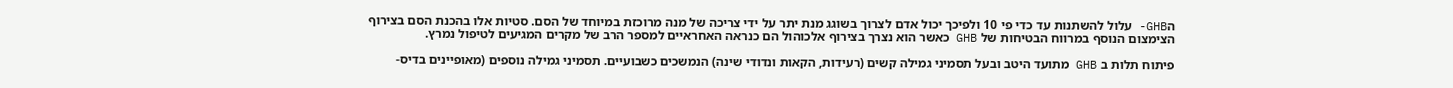הGHB- עלול להשתנות עד כדי פי 10 ולפיכך יכול אדם לצרוך בשוגג מנת יתר על ידי צריכה של מנה מרוכזת במיוחד של הסם. סטיות אלו בהכנת הסם בצירוף הצימצום הנוסף במרווח הבטיחות של GHB כאשר הוא נצרך בצירוף אלכוהול הם כנראה האחראיים למספר הרב של מקרים המגיעים לטיפול נמרץ.

פיתוח תלות ב GHB מתועד היטב ובעל תסמיני גמילה קשים (רעידות, הקאות ונדודי שינה) הנמשכים כשבועיים. תסמיני גמילה נוספים (מאופיינים בדיס-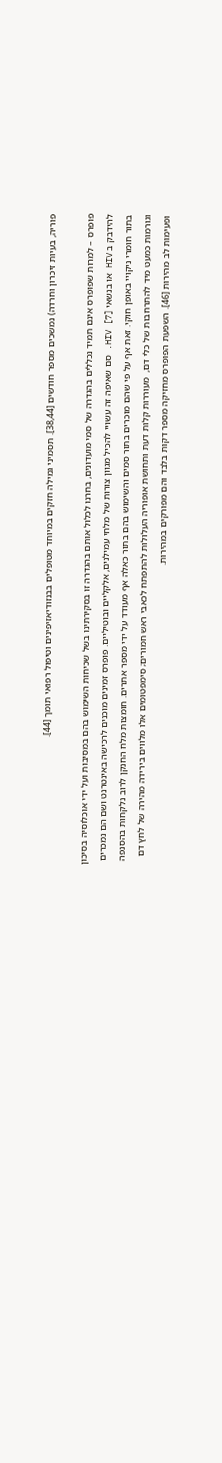פוריה, בעיות זיכרון וחרדה) נמשכים מספר חודשים [38,44]. תסמיני גמילה חזקים במיוחד מטופלים בבנזודיאזיפינים וטיפול רפואי תומך [44].

פופרס – למרות שפופרס אינם תמיד נכללים בהגדרה של סמי מועדונים, בחרנו לכלול אותם בהגדרה זו בסקירתינו בשל שכיחות השימוש בהם במסיבות ועל ידי אוכלוסיה בסיכון להידבק ב HIV או בנשאי HIV [7]. סם שאיפה זה עשויי להכיל מגוון צורות של מלחי עמילנים, אלקליים ובוטיליים. פופרס זמינים מוכנים לרכישה באינטרנט ושם הם נמכרים בתור חומרי ניקויי באופן חוקי. זאת אף על פי שהם מוכרים בתור סמים והשימוש בהם בתור כאלה אף מעודד על ידי מספר אתרים. חומצות מלח החנקן לרוב נלקחות בהסנפה וגורמות כמעט מיד להתרחבות של כלי דם,  מעוררות קלות דעת ותחושת אופוריה העלולות להתפתח לכאבי ראש חמורים; סימפטומים אלו מלווים בירידה מהירה של לחץ דם ופעימות לב מהירות [46]. השפעת הפופרס מחזיקה מספר דקות בלבד והם מפורקים במהירות.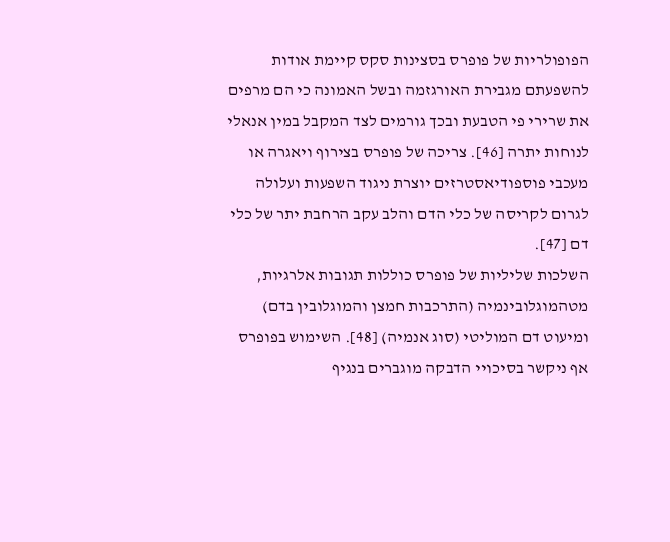הפופולריות של פופרס בסצינות סקס קיימת אודות להשפעתם מגבירת האורגזמה ובשל האמונה כי הם מרפים את שרירי פי הטבעת ובכך גורמים לצד המקבל במין אנאלי לנוחות יתרה [46]. צריכה של פופרס בצירוף ויאגרה או מעכבי פוספודיאסטרזים יוצרת ניגוד השפעות ועלולה לגרום לקריסה של כלי הדם והלב עקב הרחבת יתר של כלי דם [47].
השלכות שליליות של פופרס כוללות תגובות אלרגיות, מטהמוגלובינמיה (התרכבות חמצן והמוגלובין בדם) ומיעוט דם המוליטי (סוג אנמיה) [48]. השימוש בפופרס אף ניקשר בסיכויי הדבקה מוגברים בנגיף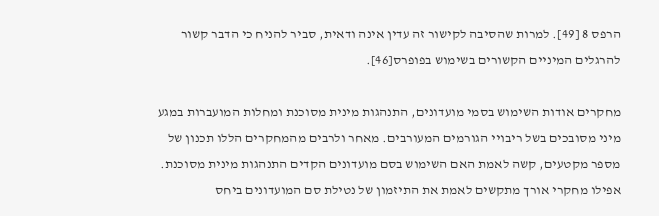הרפס 8 [49]. למרות שהסיבה לקישור זה עדין אינה ודאית, סביר להניח כי הדבר קשור להרגלים המיניים הקשורים בשימוש בפופרס[46].

מחקרים אודות השימוש בסמי מועדונים, התנהגות מינית מסוכנת ומחלות המועברות במגע מיני מסובכים בשל ריבויי הגורמים המעורבים. מאחר ולרבים מהמחקרים הללו תכנון של מספר מקטעים, קשה לאמת האם השימוש בסם מועדונים הקדים התנהגות מינית מסוכנת. אפילו מחקרי אורך מתקשים לאמת את התיזמון של נטילת סם המועדונים ביחס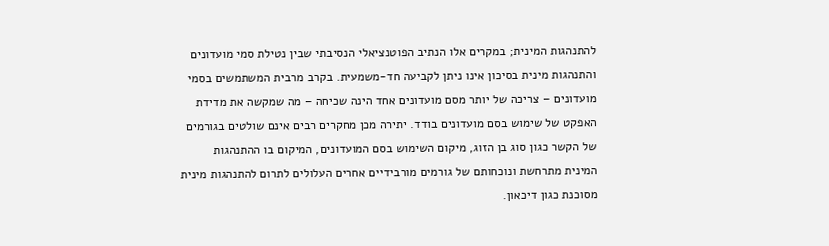להתנהגות המינית; במקרים אלו הנתיב הפוטנציאלי הנסיבתי שבין נטילת סמי מועדונים והתנהגות מינית בסיכון אינו ניתן לקביעה חד-משמעית. בקרב מרבית המשתמשים בסמי מועדונים – צריכה של יותר מסם מועדונים אחד הינה שכיחה – מה שמקשה את מדידת האפקט של שימוש בסם מועדונים בודד. יתירה מכן מחקרים רבים אינם שולטים בגורמים של הקשר כגון סוג בן הזוג, מיקום השימוש בסם המועדונים, המיקום בו ההתנהגות המינית מתרחשת ונוכחותם של גורמים מורבידיים אחרים העלולים לתרום להתנהגות מינית מסוכנת כגון דיכאון.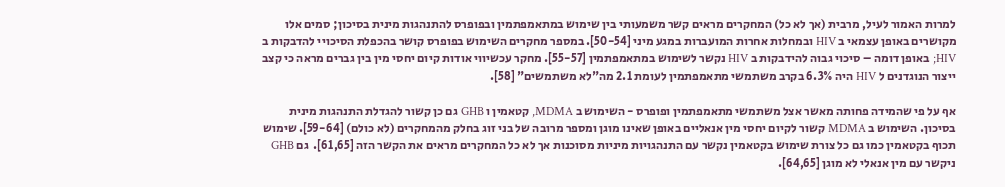למרות האמור לעיל, מרבית (אך לא כל) המחקרים מראים קשר משמעותי בין שימוש במתאמפתמין ובפופרס להתנהגות מינית בסיכון; סמים אלו מקושרים באופן עצמאי ב HIV ובמחלות אחרות המועברות במגע מיני [50-54]. במספר מחקרים השימוש בפופרס קושר בהכפלת הסיכויי להדבקות ב HIV; באופן דומה – סיכוי גבוה להידבקות ב HIV נקשר לשימוש במתאמפתמין [55-57]. מחקר עכשיווי אודות קיום יחסי מין בין גברים מראה כי קצב ייצור הנוגדנים ל HIV היה 6.3% בקרב משתמשי מתאמפתמין לעומת 2.1 מה"לא משתמשים" [58].

אף על פי שהמידה פחותה מאשר אצל משתמשי מתאמפתמין ופופרס - השימוש ב MDMA, קטאמין ו GHB גם כן קשור להגדלת התנהגות מינית בסיכון. השימוש ב MDMA קשור לקיום יחסי מין אנאליים באופן שאינו מוגן ומספר מרובה של בני זוג בחלק מהמחקרים (לא כולם) [59-64]. שימוש תכוף בקטאמין כמו גם כל צורת שימוש בקטאמין נקשר עם התנהגויות מיניות מסוכנות אך לא כל המחקרים מראים את הקשר הזה [61,65].  גם GHB ניקשר עם מין אנאלי לא מוגן [64,65].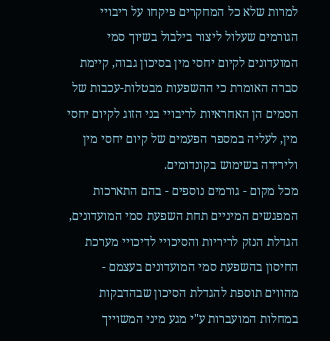למרות שלא כל המחקרים פיקחו על ריבויי הגורמים שעלול ליצור בילבול בשיוך סמי המועדונים לקיום יחסי מין בסיכון גבוה, קיימת סברה האומרת כי ההשפעות מבטלות-עכבות של הסמים הן האחראיות לריבויי בני הזוג לקיום יחסי מין, לעליה במספר הפעמים של קיום יחסי מין ולירידה בשימוש בקונדומים.
מכל מקום - גורמים נוספים - בהם התארכות המפגשים המיניים תחת השפעת סמי המועדונים, הגדלת הנזק לריריות והסיכויי לדיכויי מערכת החיסון בהשפעת סמי המועדונים בעצמם - מהווים תוספת להגדלת הסיכון שבהדבקות במחלות המועברות ע"י מגע מיני המשוייך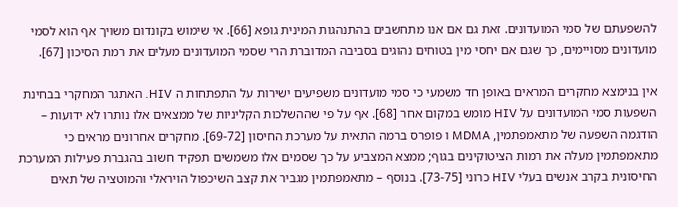להשפעתם של סמי המועדונים. זאת גם אם אנו מתחשבים בהתנהגות המינית גופא [66]. אי שימוש בקונדום משויך אף הוא לסמי מועדונים מסויימים, כך שגם אם יחסי מין בטוחים נהוגים בסביבה המדוברת הרי שסמי המועדונים מעלים את רמת הסיכון [67].

אין בנימצא מחקרים המראים באופן חד משמעי כי סמי מועדונים משפיעים ישירות על התפתחות ה HIV. האתגר המחקרי בבחינת השפעות סמי המועדונים על HIV מומש במקום אחר [68]. אף על פי שההשלכות הקליניות של ממצאים אלו נותרו לא ידועות – הודגמה השפעה של מתאמפתמין, MDMA ו פופרס ברמה התאית על מערכת החיסון [69-72]. מחקרים אחרונים מראים כי מתאמפתמין מעלה את רמות הציטוקינים בגוף; ממצא המצביע על כך שסמים אלו משמשים תפקיד חשוב בהגברת פעילות המערכת החיסונית בקרב אנשים בעלי HIV כרוני [73-75]. בנוסף – מתאמפתמין מגביר את קצב השיכפול הויראלי והמוטציה של תאים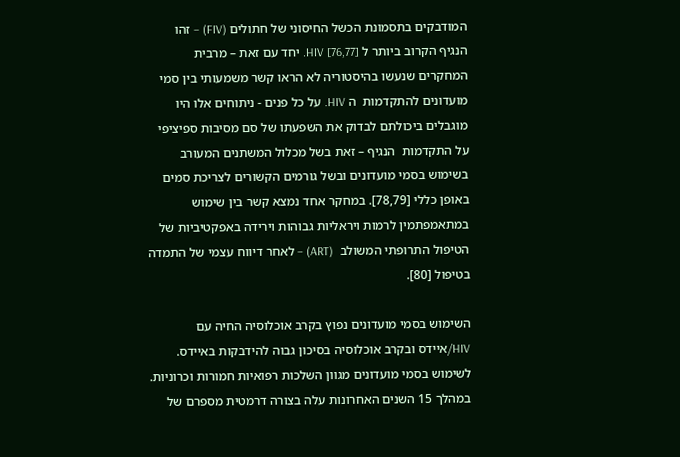המודבקים בתסמונת הכשל החיסוני של חתולים (FIV) – זהו הנגיף הקרוב ביותר ל HIV [76,77]. יחד עם זאת – מרבית המחקרים שנעשו בהיסטוריה לא הראו קשר משמעותי בין סמי מועדונים להתקדמות  ה HIV. על כל פנים - ניתוחים אלו היו מוגבלים ביכולתם לבדוק את השפעתו של סם מסיבות ספיציפי על התקדמות  הנגיף – זאת בשל מכלול המשתנים המעורב בשימוש בסמי מועדונים ובשל גורמים הקשורים לצריכת סמים באופן כללי [78,79]. במחקר אחד נמצא קשר בין שימוש במתאמפתמין לרמות ויראליות גבוהות וירידה באפקטיביות של הטיפול התרופתי המשולב  (ART) – לאחר דיווח עצמי של התמדה בטיפול [80].

השימוש בסמי מועדונים נפוץ בקרב אוכלוסיה החיה עם HIV/איידס ובקרב אוכלוסיה בסיכון גבוה להידבקות באיידס. לשימוש בסמי מועדונים מגוון השלכות רפואיות חמורות וכרוניות. במהלך 15 השנים האחרונות עלה בצורה דרמטית מספרם של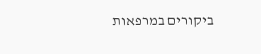ביקורים במרפאות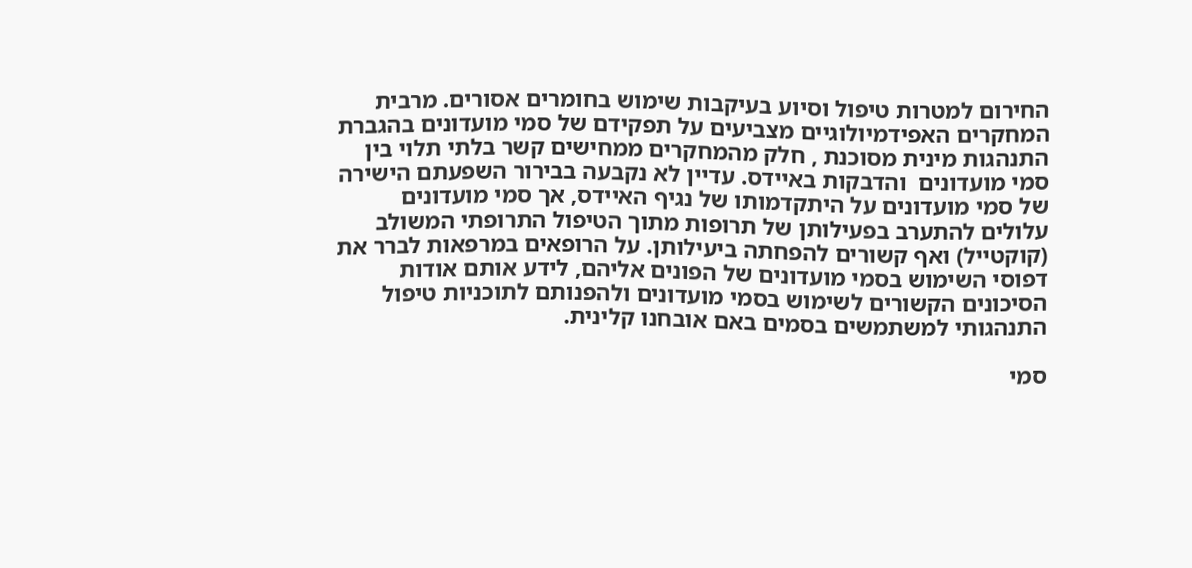החירום למטרות טיפול וסיוע בעיקבות שימוש בחומרים אסורים. מרבית המחקרים האפידמיולוגיים מצביעים על תפקידם של סמי מועדונים בהגברת התנהגות מינית מסוכנת , חלק מהמחקרים ממחישים קשר בלתי תלוי בין סמי מועדונים  והדבקות באיידס. עדיין לא נקבעה בבירור השפעתם הישירה של סמי מועדונים על היתקדמותו של נגיף האיידס, אך סמי מועדונים עלולים להתערב בפעילותן של תרופות מתוך הטיפול התרופתי המשולב  (קוקטייל) ואף קשורים להפחתה ביעילותן. על הרופאים במרפאות לברר את דפוסי השימוש בסמי מועדונים של הפונים אליהם, לידע אותם אודות הסיכונים הקשורים לשימוש בסמי מועדונים ולהפנותם לתוכניות טיפול התנהגותי למשתמשים בסמים באם אובחנו קלינית.

סמי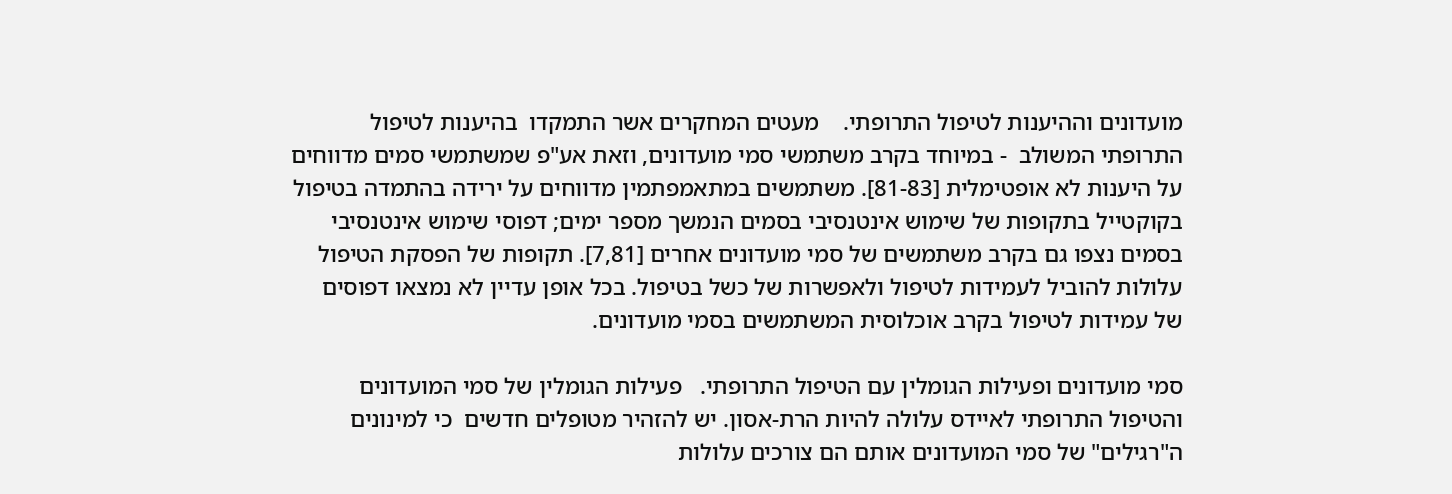מועדונים וההיענות לטיפול התרופתי.    מעטים המחקרים אשר התמקדו  בהיענות לטיפול התרופתי המשולב  - במיוחד בקרב משתמשי סמי מועדונים, וזאת אע"פ שמשתמשי סמים מדווחים על היענות לא אופטימלית [81-83]. משתמשים במתאמפתמין מדווחים על ירידה בהתמדה בטיפול בקוקטייל בתקופות של שימוש אינטנסיבי בסמים הנמשך מספר ימים; דפוסי שימוש אינטנסיבי בסמים נצפו גם בקרב משתמשים של סמי מועדונים אחרים [7,81]. תקופות של הפסקת הטיפול עלולות להוביל לעמידות לטיפול ולאפשרות של כשל בטיפול. בכל אופן עדיין לא נמצאו דפוסים של עמידות לטיפול בקרב אוכלוסית המשתמשים בסמי מועדונים.

סמי מועדונים ופעילות הגומלין עם הטיפול התרופתי.   פעילות הגומלין של סמי המועדונים והטיפול התרופתי לאיידס עלולה להיות הרת-אסון. יש להזהיר מטופלים חדשים  כי למינונים ה"רגילים" של סמי המועדונים אותם הם צורכים עלולות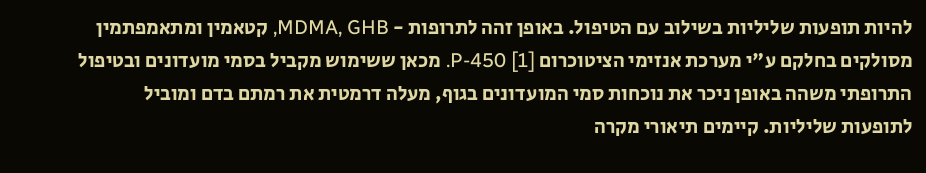להיות תופעות שליליות בשילוב עם הטיפול. באופן זהה לתרופות - MDMA, GHB, קטאמין ומתאמפתמין מסולקים בחלקם ע"י מערכת אנזימי הציטוכרום P-450 [1]. מכאן ששימוש מקביל בסמי מועדונים ובטיפול התרופתי משהה באופן ניכר את נוכחות סמי המועדונים בגוף, מעלה דרמטית את רמתם בדם ומוביל לתופעות שליליות. קיימים תיאורי מקרה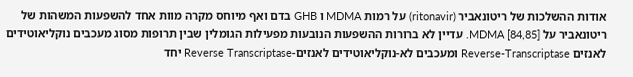אודות ההשלכות של ריטונאביר (ritonavir) על רמות MDMA ו GHB בדם ואף מיוחס מקרה מוות אחד להשפעות המשהות של ריטונאביר על MDMA [84,85]. עדיין לא ברורות ההשפעות הנובעות מפעילות הגומלין שבין תרופות מסוג מעכבים נוקליאוטידים לאנזים Reverse-Transcriptase ומעכבים לא-נוקליאוטידים לאנזים-Reverse Transcriptase יחד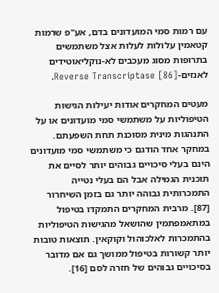עם רמות סמי המועדונים בדם, אע"פ שרמות קטאמין עלולות לעלות אצל משתמשים בתרופות מסוג מעכבים לא-נוקליאוטידים לאנזים-Reverse Transcriptase [86].

מעטים המחקרים אודות יעילות הגישות הטיפוליות על משתמשי סמי מועדונים או על התנהגות מינית מסוכנת תחת השפעתם. במחקר אחד הודגם כי משתמשי סמי מועדונים הינם בעלי סיכויים גבוהים יותר לסיים את תוכנית הגמילה אבל הם בעלי נטייה התמכרותית גבוהה יותר גם בזמן השיחרור [87]. מרבית המחקרים התמקדו בטיפול במתאמפתמין שהושאל מהגישות הטיפוליות בהתמכרות לאלכוהול וקוקאין. תוצאות טובות יותר קשורות בטיפול ממושך גם אם מדובר בסיכויים גבוהים של חזרה לסם [16].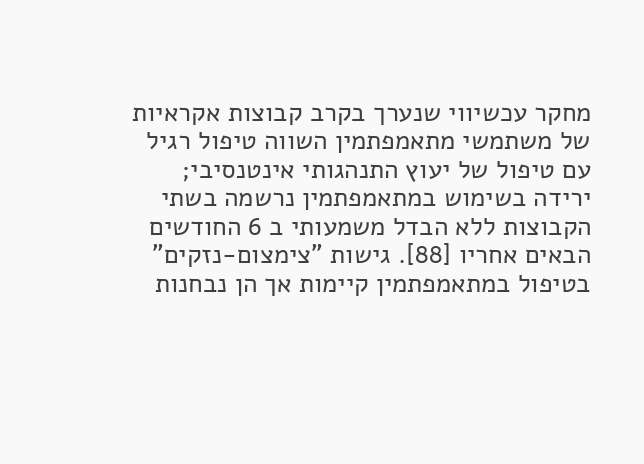מחקר עכשיווי שנערך בקרב קבוצות אקראיות של משתמשי מתאמפתמין השווה טיפול רגיל עם טיפול של יעוץ התנהגותי אינטנסיבי; ירידה בשימוש במתאמפתמין נרשמה בשתי הקבוצות ללא הבדל משמעותי ב 6 החודשים הבאים אחריו [88]. גישות "צימצום-נזקים" בטיפול במתאמפתמין קיימות אך הן נבחנות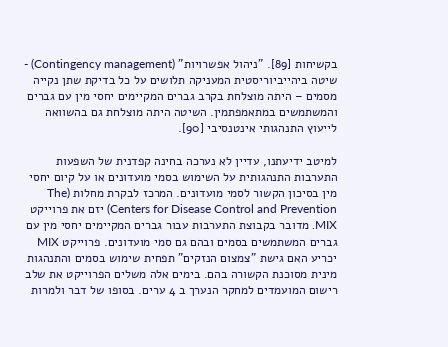בקשיחות [89]. "ניהול אפשרויות" (Contingency management) - שיטה ביהייביוריסטית המעניקה תלושים על כל בדיקת שתן נקייה מסמים – היתה מוצלחת בקרב גברים המקיימים יחסי מין עם גברים והמשתמשים במתאמפתמין. השיטה היתה מוצלחת גם בהשוואה לייעוץ התנהגותי אינטנסיבי [90].

למיטב ידיעתנו, עדיין לא נערכה בחינה קפדנית של השפעות התערבות התנהגותית על השימוש בסמי מועדונים או על קיום יחסי מין בסיכון הקשור לסמי מועדונים. המרכז לבקרת מחלות (The Centers for Disease Control and Prevention) יזם את פרוייקט MIX. מדובר בקבוצת התערבות עבור גברים המקיימים יחסי מין עם גברים המשתמשים בסמים ובהם גם סמי מועדונים. פרוייקט MIX יכריע האם גישת "צמצום הנזקים" תפחית שימוש בסמים והתנהגות מינית מסוכנת הקשורה בהם. בימים אלה משלים הפרוייקט את שלב רישום המועמדים למחקר הנערך ב 4 ערים. בסופו של דבר ולמרות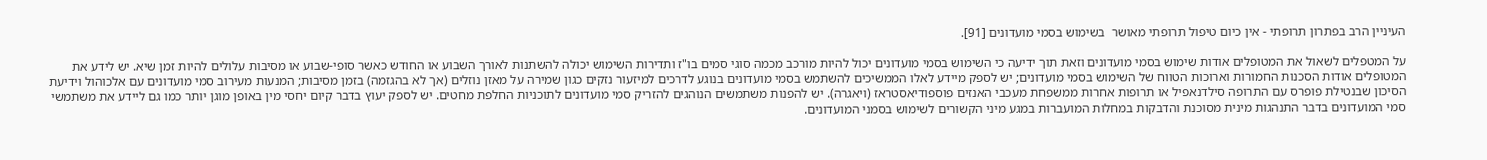העיניין הרב בפתרון תרופתי - אין כיום טיפול תרופתי מאושר  בשימוש בסמי מועדונים [91].

על המטפלים לשאול את המטופלים אודות שימוש בסמי מועדונים וזאת תוך ידיעה כי השימוש בסמי מועדונים יכול להיות מורכב מכמה סוגי סמים בו"ז ותדירות השימוש יכולה להשתנות לאורך השבוע או החודש כאשר סופי-שבוע או מסיבות עלולים להיות זמן שיא. יש לידע את המטופלים אודות הסכנות החמורות וארוכות הטווח של השימוש בסמי מועדונים; יש לספק מיידע לאלו הממשיכים להשתמש בסמי מועדונים בנוגע לדרכים למיזעור נזקים כגון שמירה על מאזן נוזלים (אך לא בהגזמה) בזמן מסיבות; המנעות מעירוב סמי מועדונים עם אלכוהול וידיעת הסיכון שבנטילת פופרס עם התרופה סילדנאפיל או תרופות אחרות ממשפחת מעכבי האנזים פוספודיאסטראז (ויאגרה). יש להפנות משתמשים הנוהגים להזריק סמי מועדונים לתוכניות החלפת מחטים. יש לספק יעוץ בדבר קיום יחסי מין באופן מוגן יותר כמו גם ליידע את משתמשי סמי המועדונים בדבר התנהגות מינית מסוכנת והדבקות במחלות המועברות במגע מיני הקשורים לשימוש בסמני המועדונים.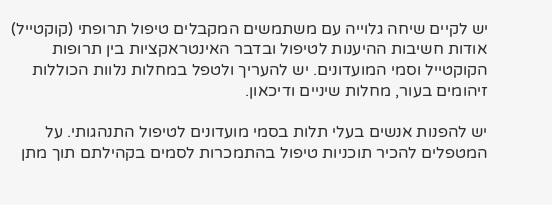יש לקיים שיחה גלוייה עם משתמשים המקבלים טיפול תרופתי (קוקטייל) אודות חשיבות ההיענות לטיפול ובדבר האינטראקציות בין תרופות הקוקטייל וסמי המועדונים. יש להעריך ולטפל במחלות נלוות הכוללות זיהומים בעור, מחלות שיניים ודיכאון.

יש להפנות אנשים בעלי תלות בסמי מועדונים לטיפול התנהגותי. על המטפלים להכיר תוכניות טיפול בהתמכרות לסמים בקהילתם תוך מתן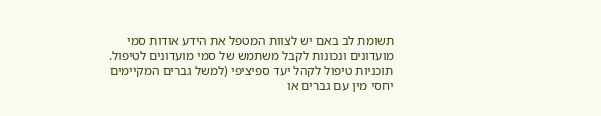תשומת לב באם יש לצוות המטפל את הידע אודות סמי מועדונים ונכונות לקבל משתמש של סמי מועדונים לטיפול. תוכניות טיפול לקהל יעד ספיציפי (למשל גברים המקיימים יחסי מין עם גברים או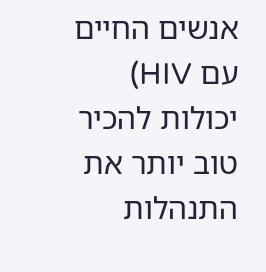אנשים החיים עם HIV) יכולות להכיר טוב יותר את התנהלות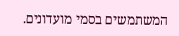המשתמשים בסמי מועדונים.